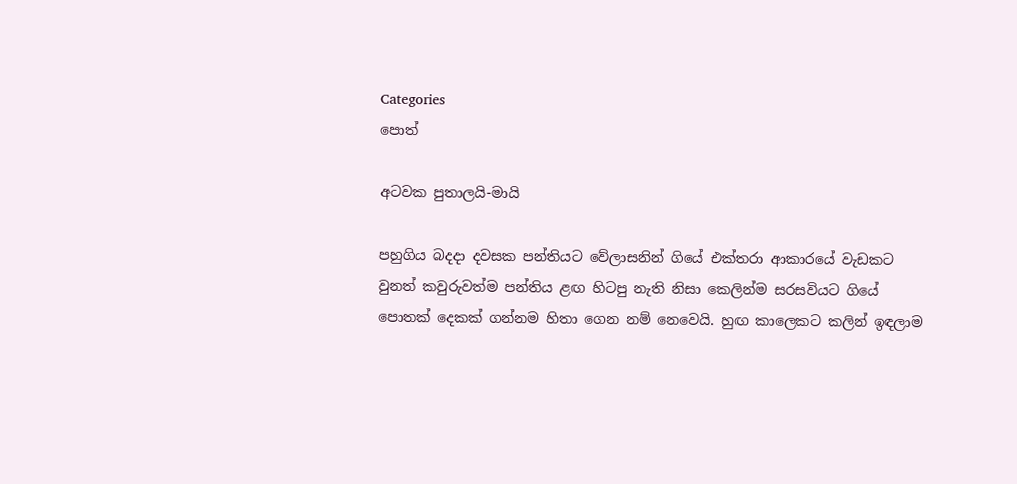Categories
පොත්

අටවක පුතාලයි-මායි

පහුගිය බදදා දවසක පන්තියට වේලාසනින් ගියේ එක්තරා ආකාරයේ වැඩකට වුනත් කවුරුවත්ම පන්තිය ළඟ හිටපු නැති නිසා කෙලින්ම සරසවියට ගි‍යේ පොතක් දෙකක් ගන්නම හිතා ගෙන නම් නෙවෙයි. හුඟ කාලෙකට කලින් ඉඳලාම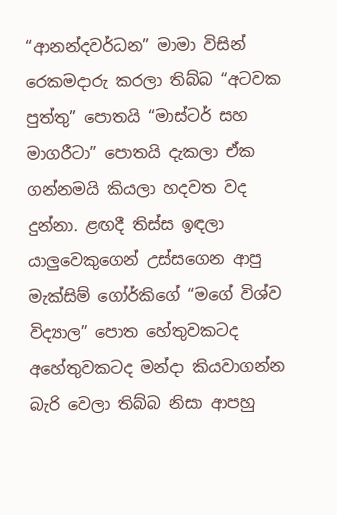“ආනන්දවර්ධන” මාමා විසින් රෙකමදාරු කරලා තිබ්බ “අටවක පුත්තු” පොතයි “මාස්ටර් සහ මාගරීටා” පොතයි දැකලා ඒක ගන්නමයි කියලා හදවත වද දුන්නා. ළඟදී තිස්ස ඉඳලා යාලුවෙකුගෙන් උස්සගෙන ආපු මැක්සිම් ගෝර්කිගේ “මගේ විශ්ව විද්‍යාල” පොත හේතුවකටද අහේතුවකටද මන්දා කියවාගන්න බැරි වෙලා තිබ්බ නිසා ආපහු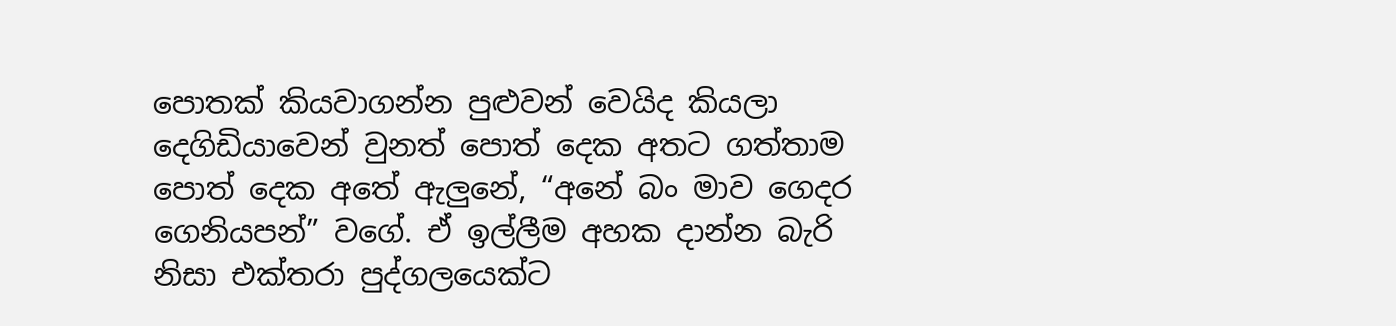පොතක් කියවාගන්න පුළුවන් වෙයිද කියලා දෙගිඩියාවෙන් වුනත් පොත් දෙක අතට ගත්තාම පොත් දෙක අතේ ඇලුනේ, “අනේ බං මාව ගෙදර ගෙනියපන්” වගේ. ඒ ඉල්ලීම අහක දාන්න බැරි නිසා එක්තරා පුද්ග‍ලයෙක්ට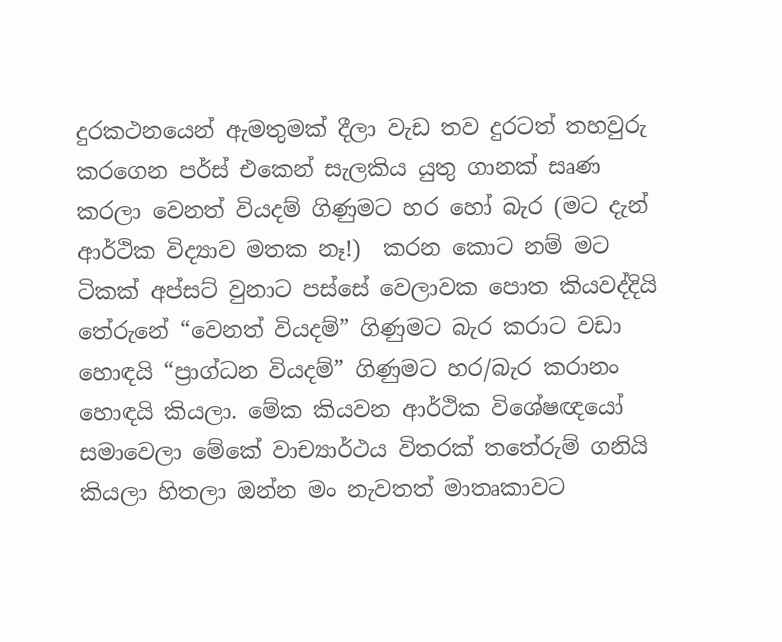දුරකථ‍නයෙන් ඇමතුමක් දීලා වැඩ තව දුරටත් තහවුරු කරගෙන පර්ස් එකෙන් සැලකිය යුතු ගානක් සෘණ කරලා වෙනත් වියදම් ගිණුමට හර හෝ බැර (මට දැන් ආර්ථික විද්‍යාව මතක නෑ!)  කරන කොට නම් මට ටිකක් අප්සට් වුනාට පස්සේ වෙලාවක පොත කියවද්දියි තේරුනේ “වෙනත් වියදම්” ගිණුමට බැර කරාට වඩා හොඳයි “ප්‍රාග්ධන වියදම්” ගිණුමට හර/බැර කරානං හොඳයි කියලා. මේක කියවන ආර්ථික වි‍ශේෂඥයෝ සමාවෙලා මේකේ වාච්‍යාර්ථය විතරක් තතේරුම් ගනියි කියලා හිතලා ඔන්න මං නැවතත් මාතෘකාවට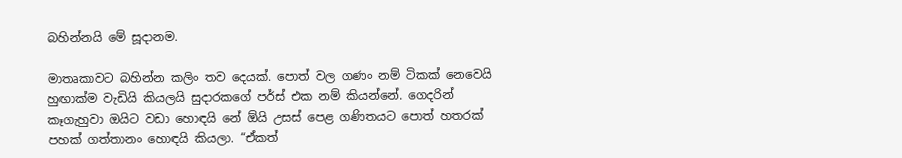බහින්නයි මේ සූදානම.

මාතෘකාවට බහින්න කලිං තව දෙයක්. පොත් වල ගණං නම් ටිකක් නෙවෙයි හුඟාක්ම වැඩියි කියලයි සුදාරකගේ පර්ස් එක නම් කියන්නේ. ගෙදරින් කෑගැහුවා ඔයිට වඩා හොඳයි නේ ඕයි උසස් පෙළ ගණිතයට පොත් හතරක් පහක් ගත්තානං හොඳයි කියලා. “ඒකත්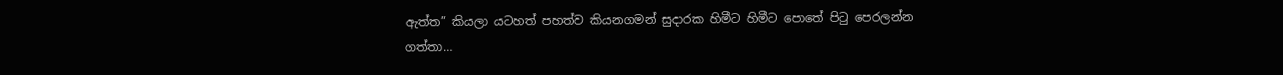ඇත්ත” කියලා යටහත් පහත්ව කියනගමන් සුදාරක හිමීට හිමීට පොතේ පිටු පෙරලන්න ගත්තා…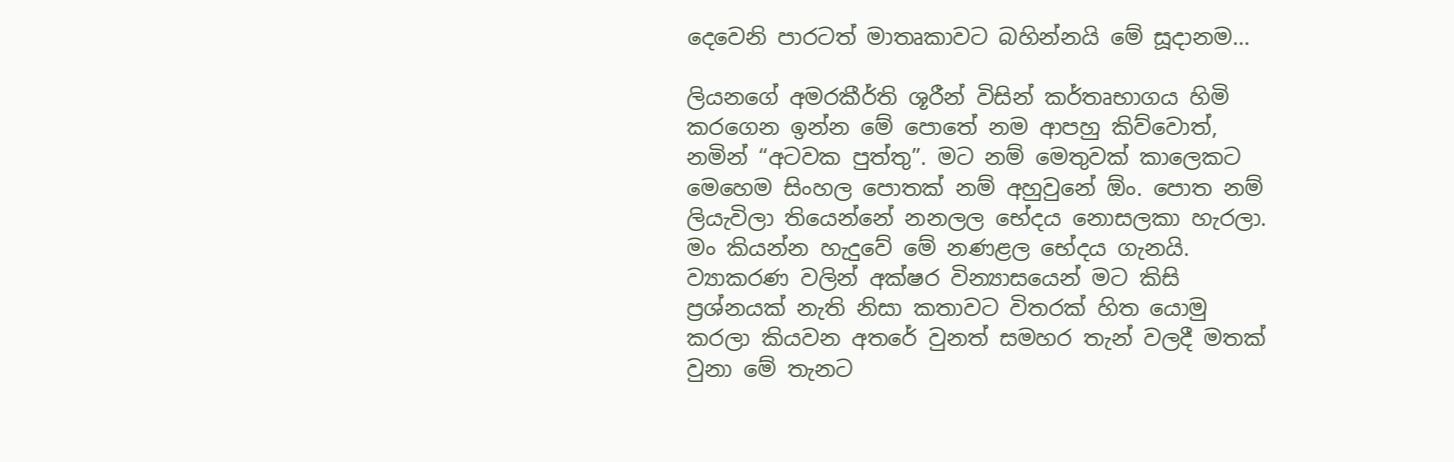දෙවෙනි පාරටත් මාතෘකාවට බහින්නයි මේ සූදානම…

ලියනගේ අමරකීර්ති ශූරීන් විසින් කර්තෘභාගය හිමි කරගෙන ඉන්න මේ පොතේ නම ආපහු කිව්වොත්, නමින් “අටවක පුත්තු”. මට නම් මෙ‍තුවක් කාලෙකට මෙහෙම සිංහල පොතක් නම් අහු‍වුනේ ඕං. පොත නම් ලියැවිලා තියෙන්නේ නනලල භේදය නොසලකා හැරලා. මං කියන්න හැදුවේ මේ නණළල භේදය ගැනයි. ව්‍යාකරණ වලින් අක්ෂර වින්‍යාසයෙන් මට කිසි ප්‍රශ්නයක් නැති නිසා කතාවට විතරක් හිත යොමු කරලා කියවන අතරේ වුනත් සමහර තැන් වලදී මතක් වුනා මේ තැනට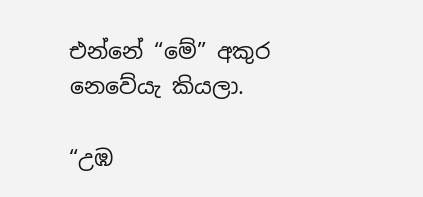එ‍න්නේ “මේ” අකුර නෙවේයැ කියලා.

“උඹ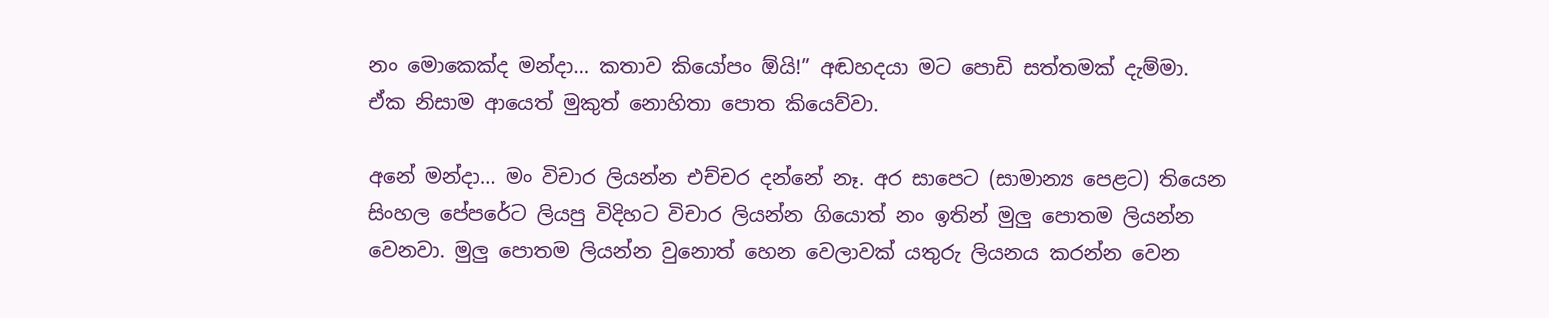නං මොකෙක්ද මන්දා… කතාව කියෝපං ඕයි!” අඬහදයා මට පොඩි සත්තමක් දැම්මා. ඒක නිසාම ආයෙත් මුකුත් නොහිතා පොත කියෙව්වා.

අනේ මන්දා… මං විචාර ලියන්න එච්චර දන්නේ නෑ. අර සාපෙට (සාමාන්‍ය පෙළට) තියෙන සිංහල පේපරේට ලියපු විදිහට විචාර ලියන්න ගියොත් නං ඉතින් මුලු පොතම ලියන්න වෙනවා. මුලු පොතම ලියන්න වුනොත් හෙන වෙලාවක් යතුරු ලියනය කරන්න වෙන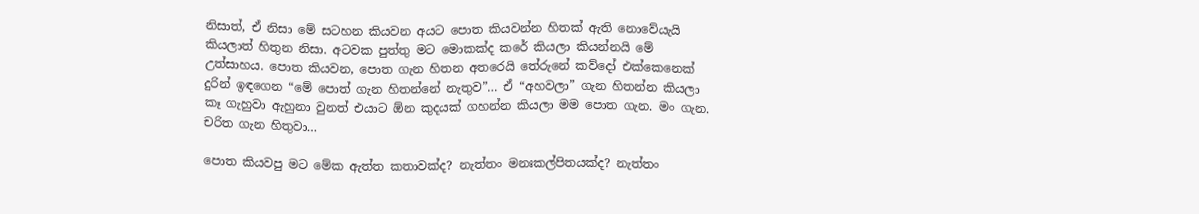නිසාත්, ඒ නිසා මේ සටහන කියවන අයට පොත කියවන්න හිතක් ඇති නොවේයැයි කියලාත් හිතුන නිසා. අටවක පුත්තු මට මොකක්ද කරේ කියලා කියන්නයි මේ උත්සාහය. පොත කියවන, පොත ගැන හිතන අතරෙයි තේරුනේ කව්දෝ එක්කෙනෙක් දුරින් ඉඳගෙන “මේ ‍පොත් ගැන හිතන්නේ නැතුව”… ඒ “අහවලා” ගැන හිතන්න කියලා කෑ ගැහුවා ඇහුනා වුනත් එයාට ඕන කුදයක් ගහන්න කියලා මම පොත ගැන. මං ගැන. චරිත ගැන හිතුවා…

පොත කියවපු මට මේක ඇත්ත කතාවක්ද? නැත්තං මනඃකල්පිතයක්ද? නැත්තං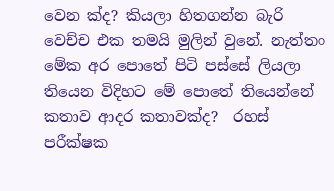වෙන ක්ද? කියලා හිතගන්න බැරි වෙච්ච එක තමයි මුලින් වුනේ. නැත්තං මේක අර පොතේ පිටි පස්සේ ලියලා තියෙන විදිහට මේ පොතේ තියෙන්නේ කතාව ආදර කතාවක්ද?  රහස් පරීක්ෂක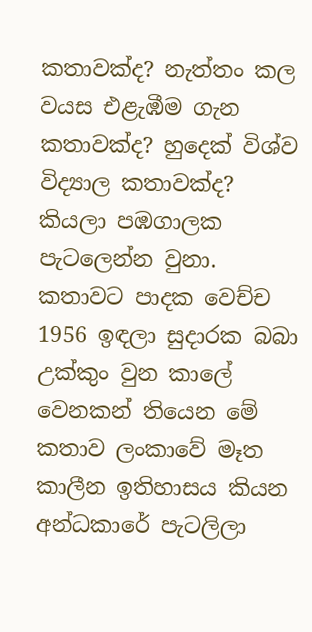කතාවක්ද? නැත්තං කල වයස එළැඹීම ගැන කතාවක්ද? හුදෙක් විශ්ව විද්‍යාල කතාවක්ද? කියලා පඹගාලක පැටලෙන්න වුනා. කතාවට පාදක වෙච්ච 1956 ඉඳලා සුදාරක බබා උක්කුං වුන කාලේ වෙනකන් තියෙන මේ කතාව ලංකාවේ මෑත කාලීන ඉතිහාසය කියන අන්ධකාරේ පැටලිලා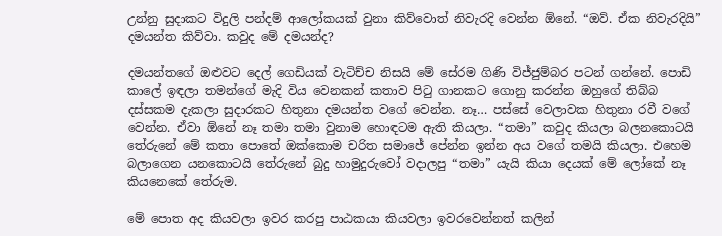උන්නු සුදාකට විදුලි පන්දම් ආලෝකයක් වුනා කිව්වොත් නිවැරදි වෙන්න ඕනේ. “ඔව්. ඒක නිවැරදියි” දමයන්ත කිව්වා. කවුද මේ දමයන්ද?

දමයන්‍තගේ ඔළුවට දෙල් ගෙඩියක් වැටිච්ච නිසයි මේ සේරම ගිණි විජ්ජුම්බර පටන් ගන්නේ. පොඩි කාලේ ඉඳලා තමන්ගේ මැදි විය වෙනකන් කතාව පිටු ගානකට ගොනු කරන්න ඔහුගේ තිබ්බ දස්සකම දැකලා සුදාරකට හිතුනා දමයන්ත වගේ වෙන්න. නෑ… පස්සේ වෙලාවක හිතුනා රවී වගේ වෙන්න. ඒවා ඕනේ නෑ තමා තමා වුනාම හොඳටම ඇති කියලා. “තමා” කවුද කියලා බලනකොටයි තේරුනේ මේ කතා පොතේ ඔක්කොම චරිත සමාජේ පේන්න ඉන්න අය වගේ තමයි කියලා. එහෙම බලාගෙන යනකොටයි තේරුනේ බුදු හාමුදුරුවෝ වදාලපු “තමා” යැයි කියා දෙයක් මේ ලෝකේ නෑ කියනෙකේ තේරුම.

මේ පොත අද කියවලා ඉවර කරපු පාඨකයා කියවලා ඉවරවෙන්නත් කලින්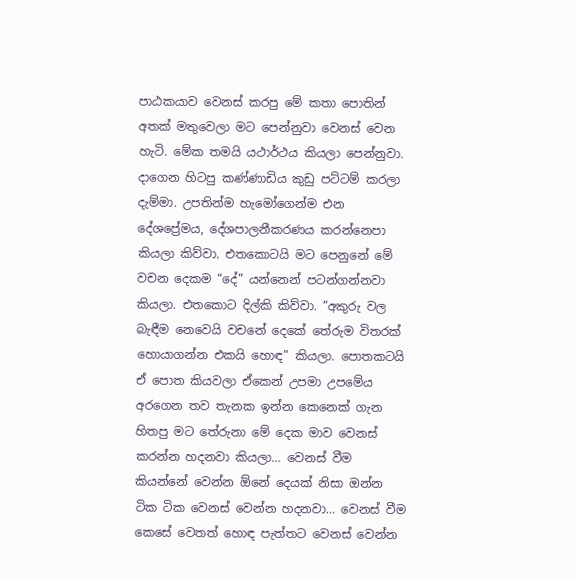පාඨකයාව වෙනස් කරපු මේ කතා පොතින් අතක් මතුවෙලා මට පෙන්නුවා වෙනස් වෙන හැටි. මේක තමයි යථාර්ථය කියලා පෙන්නුවා. දාගෙන හිටපු කණ්ණාඩිය කුඩු පට්ටම් කරලා දැම්මා. උපතින්ම හැමෝගෙන්ම එන දේශප්‍රේමය, දේශපාලනීකරණය කරන්නෙපා කියලා කිව්වා. එතකොටයි මට පෙනුනේ මේ වචන දෙකම “දේ” යන්නෙන් පටන්ගන්නවා කියලා. එතකොට දිල්කි කිව්වා. “අකුරු වල බැඳීම නෙවෙයි වචනේ දෙකේ තේරුම විතරක් හොයාගන්න එකයි හොඳ” කියලා. පොතකටයි ඒ පොත කියවලා ඒකෙන් උපමා උපමේය අරගෙන තව තැනක ‍ඉන්න කෙනෙක් ගැන හිතපු මට තේරුනා මේ දෙක මාව වෙනස් කරන්න හදනවා කියලා… වෙනස් වීම කියන්නේ වෙන්න ඕනේ දෙයක් නිසා ඔන්න ටික ටික වෙනස් වෙන්න හදනවා… වෙනස් වීම කෙසේ වෙතත් හොඳ පැත්තට වෙනස් වෙන්න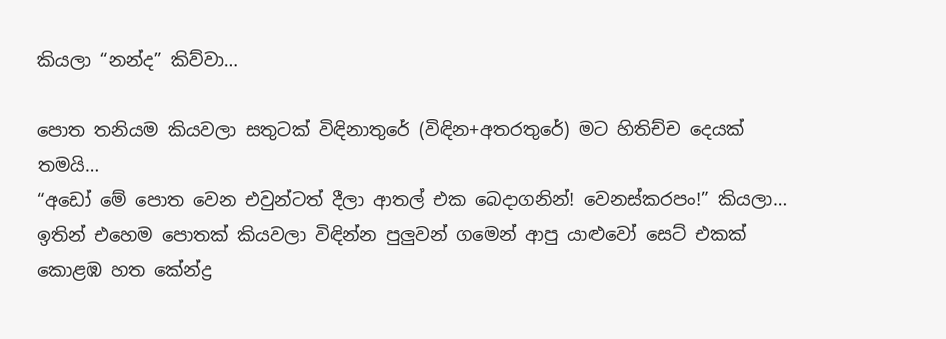කියලා “නන්ද” කිව්වා…

පොත තනියම කියවලා සතුටක් විඳිනාතුරේ (විඳින+අතරතුරේ) මට හිතිච්ච දෙයක් තමයි…
“අ‍‍ඩෝ ‍මේ පොත වෙන එවුන්ටත් දීලා ආතල් එක බෙදාගනින්! වෙනස්කරපං!” කියලා…
ඉතින් එහෙම පොතක් කියවලා විඳින්න පුලුවන් ග‍මෙන් ආපු යාළුවෝ සෙට් එකක් කොළඹ හත කේන්ද්‍ර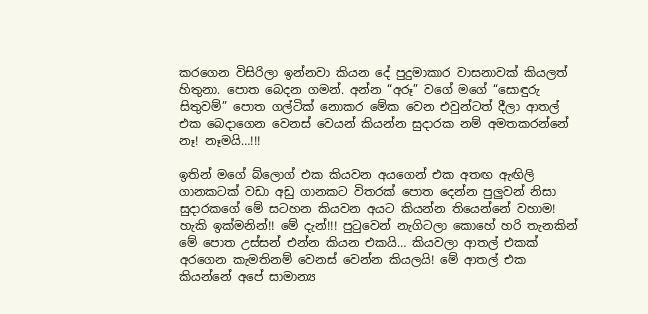කරගෙන විසිරිලා ඉන්නවා කියන දේ පුදුමාකාර වාසනාවක් කියලත් හිතුනා. පොත බෙදන ගමන්. අන්න “අරූ” වගේ මගේ “සොඳුරු සිතුවම්” පොත ගල්ටික් නොකර මේක වෙන එවුන්ටත් දීලා ආතල් එක බෙදාගෙන වෙනස් වෙයන් කියන්න සුදාරක නම් අමතකරන්නේ නෑ! නෑමයි…!!!

ඉතින් මගේ බ්ලොග් එක කියවන අයගෙන් එක අතඟ ඇඟිලි ගානකටක් වඩා අඩු ගානකට විතරක් පොත දෙන්න පුලුවන් නිසා සුදාරකගේ මේ සටහන කියවන අයට කියන්න තියෙන්නේ වහාම! හැකි ඉක්මනින්!! මේ දැන්!!! පුටුවෙන් නැගිටලා කොහේ හරි තැනකින් මේ පොත උස්සන් එන්න කියන එකයි… කියවලා ආතල් එකක් අරගෙන කැමතිනම් වෙනස් වෙන්න කියලයි! මේ ආතල් එක කියන්නේ අපේ සාමාන්‍ය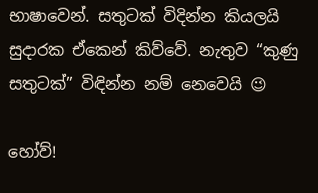භාෂාවෙන්. සතුටක් විදින්න කියලයි සුදාරක ඒකෙන් කිව්වේ. නැතුව “කුණු සතුටක්” විඳින්න නම් නෙවෙයි 😉

හෝව්!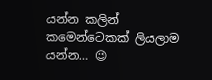යන්න කලින් කමෙන්ටෙකක් ලියලාම යන්න… 😉